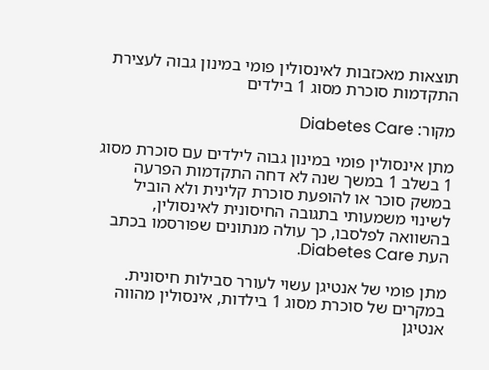תוצאות מאכזבות לאינסולין פומי במינון גבוה לעצירת התקדמות סוכרת מסוג 1 בילדים

מקור: Diabetes Care

מתן אינסולין פומי במינון גבוה לילדים עם סוכרת מסוג 1 בשלב 1 במשך שנה לא דחה התקדמות הפרעה במשק סוכר או להופעת סוכרת קלינית ולא הוביל לשינוי משמעותי בתגובה החיסונית לאינסולין, בהשוואה לפלסבו, כך עולה מנתונים שפורסמו בכתב העת Diabetes Care.

מתן פומי של אנטיגן עשוי לעורר סבילות חיסונית. במקרים של סוכרת מסוג 1 בילדות, אינסולין מהווה אנטיגן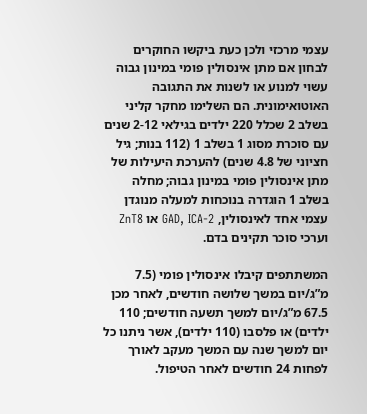עצמי מרכזי ולכן כעת ביקשו החוקרים לבחון אם מתן אינסולין פומי במינון גבוה עשוי למנוע או לשנות את התגובה האוטואימונית. הם השלימו מחקר קליני בשלב 2 שכלל 220 ילדים בגילאי 2-12 שנים עם סוכרת מסוג 1 בשלב 1 (112 בנות; גיל חציוני של 4.8 שנים) להערכת היעילות של מתן אינסולין פומי במינון גבוה; מחלה בשלב 1 הוגדרה בנוכחות למעלה מנוגדן עצמי אחד לאינסולין, GAD, ICA-2 או ZnT8 וערכי סוכר תקינים בדם.

המשתתפים קיבלו אינסולין פומי (7.5 מ”ג/יום במשך שלושה חודשים, לאחר מכן 67.5 מ”ג/יום למשך תשעה חודשים; 110 ילדים) או פלסבו (110 ילדים), אשר ניתנו כל יום למשך שנה עם המשך מעקב לאורך לפחות 24 חודשים לאחר הטיפול.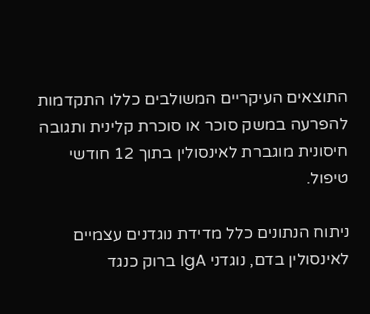התוצאים העיקריים המשולבים כללו התקדמות להפרעה במשק סוכר או סוכרת קלינית ותגובה חיסונית מוגברת לאינסולין בתוך 12 חודשי טיפול.

ניתוח הנתונים כלל מדידת נוגדנים עצמיים לאינסולין בדם, נוגדני IgA ברוק כנגד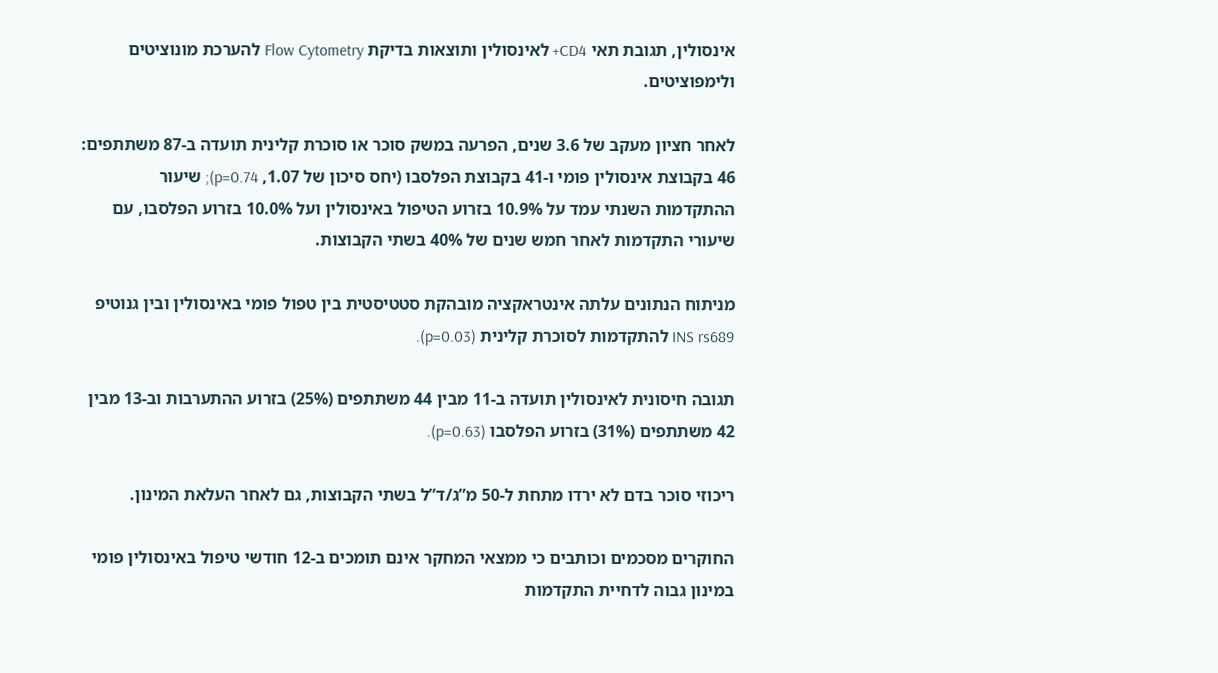אינסולין, תגובת תאי CD4+ לאינסולין ותוצאות בדיקת Flow Cytometry להערכת מונוציטים ולימפוציטים.

לאחר חציון מעקב של 3.6 שנים, הפרעה במשק סוכר או סוכרת קלינית תועדה ב-87 משתתפים: 46 בקבוצת אינסולין פומי ו-41 בקבוצת הפלסבו (יחס סיכון של 1.07, p=0.74); שיעור ההתקדמות השנתי עמד על 10.9% בזרוע הטיפול באינסולין ועל 10.0% בזרוע הפלסבו, עם שיעורי התקדמות לאחר חמש שנים של 40% בשתי הקבוצות.

מניתוח הנתונים עלתה אינטראקציה מובהקת סטטיסטית בין טפול פומי באינסולין ובין גנוטיפ INS rs689 להתקדמות לסוכרת קלינית (p=0.03).

תגובה חיסונית לאינסולין תועדה ב-11 מבין 44 משתתפים (25%) בזרוע ההתערבות וב-13 מבין 42 משתתפים (31%) בזרוע הפלסבו (p=0.63).

ריכוזי סוכר בדם לא ירדו מתחת ל-50 מ”ג/ד”ל בשתי הקבוצות, גם לאחר העלאת המינון.

החוקרים מסכמים וכותבים כי ממצאי המחקר אינם תומכים ב-12 חודשי טיפול באינסולין פומי במינון גבוה לדחיית התקדמות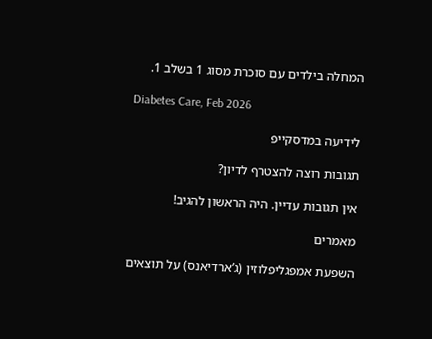המחלה בילדים עם סוכרת מסוג 1 בשלב 1.

Diabetes Care, Feb 2026

לידיעה במדסקייפ

תגובות רוצה להצטרף לדיון?

אין תגובות עדיין. היה הראשון להגיב!

מאמרים

השפעת אמפגליפלוזין (ג’ארדיאנס) על תוצאים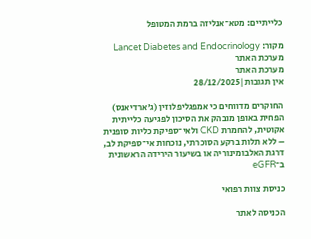כלייתיים: מטא־אנליזה ברמת המטופל

מקור: Lancet Diabetes and Endocrinology
מערכת האתר
מערכת האתר
אין תגובות|28/12/2025

החוקרים מדווחים כי אמפגליפלוזין (ג’ארדיאנס) הפחית באופן מובהק את הסיכון לפגיעה כלייתית אקוטית, להחמרת CKD ולאי־ספיקת כליות סופנית – ללא תלות ברקע הסוכרתי, נוכחות אי־ספיקת לב, דרגת האלבומינוריה או בשיעור הירידה הראשונית ב־eGFR

כניסת צוות רפואי

הכניסה לאתר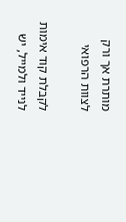מותרת אך ורק לצוות הרפואי

לקבלת קוד אימות לנייד ולמייל, יש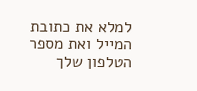למלא את כתובת המייל ואת מספר הטלפון שלך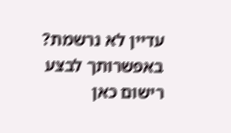עדיין לא נרשמת? באפשרותך לבצע רישום כאן